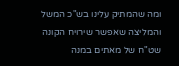ומה שהמתיק עלינו בש"כ המשל והמליצה שאפשר שירויח הקונה שט"ח של מאתים במנה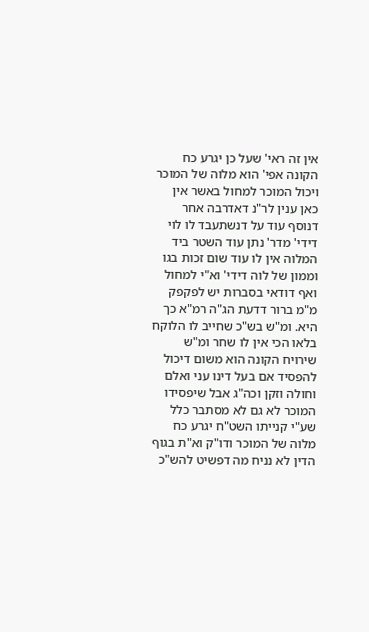אין זה ראי' שעל כן יגרע כח הקונה אפי' הוא מלוה של המוכר ויכול המוכר למחול באשר אין כאן ענין לר"נ דאדרבה אחר דנוסף עוד על דנשתעבד לו לוי דידי' מדר' נתן עוד השטר ביד המלוה אין לו עוד שום זכות בגו וממון של לוה דידי' וא"י למחול ואף דודאי בסברות יש לפקפק מ"מ ברור דדעת הג"ה רמ"א כך היא. ומ"ש בש"כ שחייב לו הלוקח בלאו הכי אין לו שחר ומ"ש שירויח הקונה הוא משום דיכול להפסיד אם בעל דינו עני ואלם וחולה וזקן וכה"ג אבל שיפסידו המוכר לא גם לא מסתבר כלל שע"י קנייתו השט"ח יגרע כח מלוה של המוכר ודו"ק וא"ת בגוף הדין לא נניח מה דפשיט להש"כ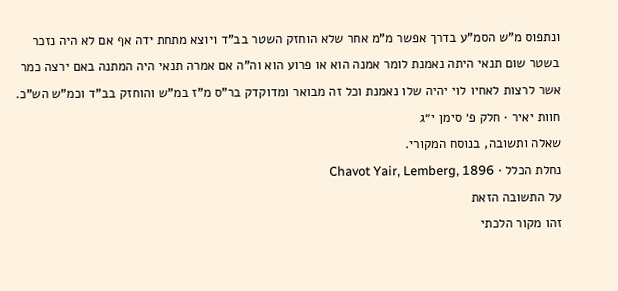ונתפוס מ"ש הסמ"ע בדרך אפשר מ"מ אחר שלא הוחזק השטר בב"ד ויוצא מתחת ידה אף אם לא היה נזכר בשטר שום תנאי היתה נאמנת לומר אמנה הוא או פרוע הוא וה"ה אם אמרה תנאי היה המתנה באם ירצה כמר אשר לרצות לאחיו לוי יהיה שלו נאמנת וכל זה מבואר ומדוקדק בר"ס מ"ז במ"ש והוחזק בב"ד וכמ"ש הש"כ.
חוות יאיר · חלק פ׳ סימן י״ג
שאלה ותשובה, בנוסח המקורי.
נחלת הכלל · Chavot Yair, Lemberg, 1896
על התשובה הזאת
זהו מקור הלכתי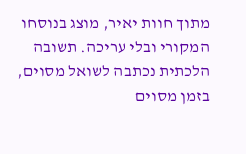מתוך חוות יאיר, מוצג בנוסחו המקורי ובלי עריכה. תשובה הלכתית נכתבה לשואל מסוים, בזמן מסוים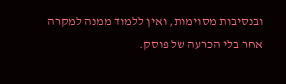ובנסיבות מסוימות, ואין ללמוד ממנה למקרה אחר בלי הכרעה של פוסק.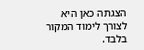הצגתה כאן היא לצורך לימוד המקור בלבד.